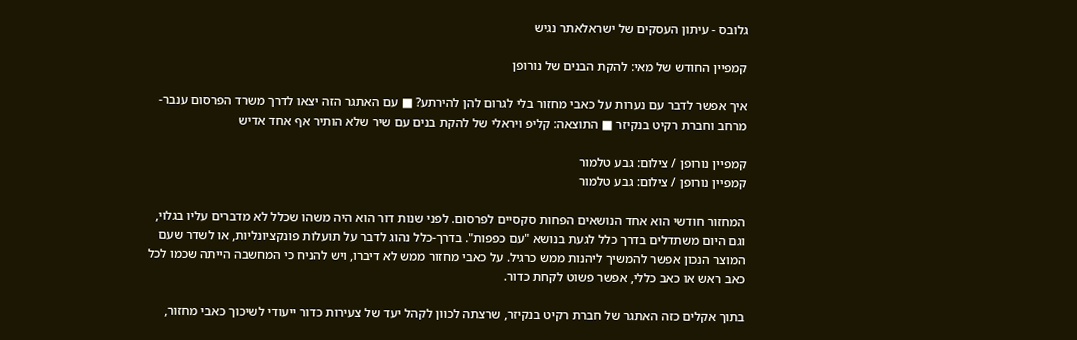גלובס - עיתון העסקים של ישראלאתר נגיש

קמפיין החודש של מאי: להקת הבנים של נורופן

איך אפשר לדבר עם נערות על כאבי מחזור בלי לגרום להן להירתע? ■ עם האתגר הזה יצאו לדרך משרד הפרסום ענבר-מרחב וחברת רקיט בנקיזר ■ התוצאה: קליפ ויראלי של להקת בנים עם שיר שלא הותיר אף אחד אדיש

קמפיין נורופן / צילום: גבע טלמור
קמפיין נורופן / צילום: גבע טלמור

המחזור חודשי הוא אחד הנושאים הפחות סקסיים לפרסום. לפני שנות דור הוא היה משהו שכלל לא מדברים עליו בגלוי, וגם היום משתדלים בדרך כלל לגעת בנושא "עם כפפות". בדרך-כלל נהוג לדבר על תועלות פונקציונליות, או לשדר שעם המוצר הנכון אפשר להמשיך ליהנות ממש כרגיל. על כאבי מחזור ממש לא דיברו, ויש להניח כי המחשבה הייתה שכמו לכל כאב ראש או כאב כללי, אפשר פשוט לקחת כדור.

בתוך אקלים כזה האתגר של חברת רקיט בנקיזר, שרצתה לכוון לקהל יעד של צעירות כדור ייעודי לשיכוך כאבי מחזור,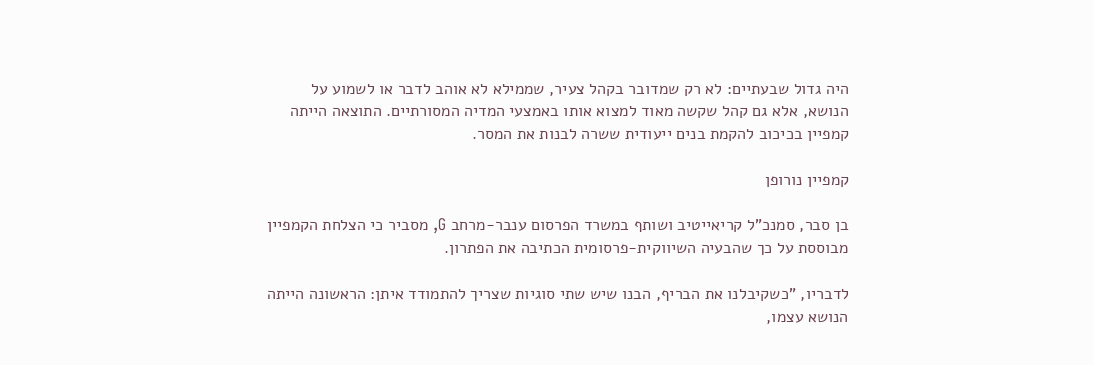היה גדול שבעתיים: לא רק שמדובר בקהל צעיר, שממילא לא אוהב לדבר או לשמוע על הנושא, אלא גם קהל שקשה מאוד למצוא אותו באמצעי המדיה המסורתיים. התוצאה הייתה קמפיין בכיכוב להקמת בנים ייעודית ששרה לבנות את המסר.

קמפיין נורופן

בן סבר, סמנכ"ל קריאייטיב ושותף במשרד הפרסום ענבר-מרחב G, מסביר כי הצלחת הקמפיין מבוססת על כך שהבעיה השיווקית-פרסומית הכתיבה את הפתרון.

לדבריו, "כשקיבלנו את הבריף, הבנו שיש שתי סוגיות שצריך להתמודד איתן: הראשונה הייתה הנושא עצמו,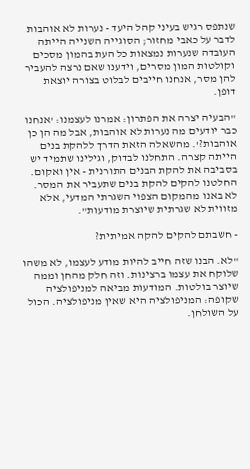שנתפס רגיש בעיני קהל היעד - נערות לא אוהבות לדבר על כאבי מחזור; הסוגייה השנייה הייתה העובדה שנערות נמצאות כל העת בהמון מסכים וקולטות המון מסרים, וידענו שאם נרצה להעביר להן מסר, אנחנו חייבים לבלוט בצורה יוצאת דופן.

"הבעיה יצרה את הפתרון: אמרנו לעצמנו: 'אנחנו כבר יודעים מה נערות לא אוהבות, אבל מה הן כן אוהבות?'. מהשאלה הזאת הדרך ללהקת בנים הייתה קצרה. התחלנו לבדוק, וגילינו שתמיד יש בסביבה את להקת הבנים התורנית - אין ואקום. החלטנו להקים להקת בנים שתעביר את המסר. לא באנו מהמקום הצפוי השגרתי המדעי, אלא מזווית לא שגרתית שיוצרת מודעות".

- חשבתם להקים להקה אמיתית?

"לא. הבנו שזה חייב להיות מודע לעצמו, לא משהו שלוקח את עצמו ברצינות. וזה חלק מהחן וממה שיוצר בולטות. המודעות מביאה למניפולציה שקופה: המניפולציה היא שאין מניפולציה. הכול על השולחן.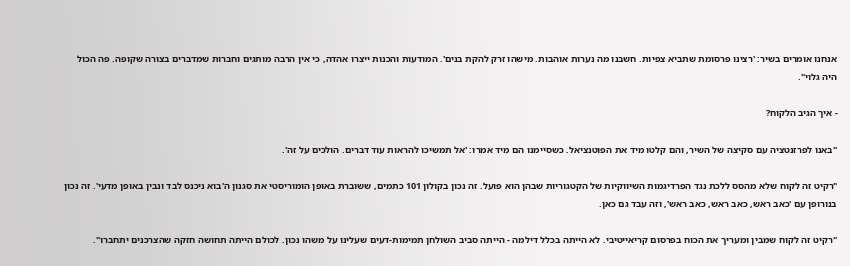אנחנו אומרים בשיר: 'רצינו פרסומת שתביא צפיות. חשבנו מה נערות אוהבות. מישהו זרק להקת בנים'. המודעות והכנות ייצרו אהדה, כי אין הרבה מותגים וחברות שמדברים בצורה שקופה. פה הכול היה גלוי".

- איך הגיב הלקוח?

"באנו לפרזנטציה עם סקיצה של השיר, והם קלטו מיד את הפוטנציאל. כשסיימנו הם מיד אמרו: 'אל תמשיכו להראות עוד דברים. הולכים על זה'.

"רקיט זה לקוח שלא מהסס ללכת נגד הפרדיגמות השיווקיות של הקטגוריות שבהן הוא פועל. זה נכון בקולון 101 כתמים, ששוברת באופן הומוריסטי את סגנון ה'בוא ניכנס לבד ונבין באופן מדעי'. זה נכון בנורופן עם 'כאב ראש, כאב ראש, כאב ראש', וזה עבד גם כאן.

"רקיט זה לקוח שמבין ומעריך את הכוח בפרסום קריאייטיבי. לא הייתה בכלל דילמה - הייתה סביב השולחן תמימות-דעים שעלינו על משהו נכון. לכולם הייתה תחושה חזקה שהצרכנים יתחברו".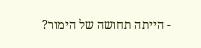- הייתה תחושה של הימור?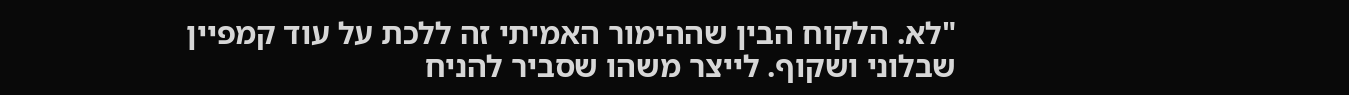"לא. הלקוח הבין שההימור האמיתי זה ללכת על עוד קמפיין שבלוני ושקוף. לייצר משהו שסביר להניח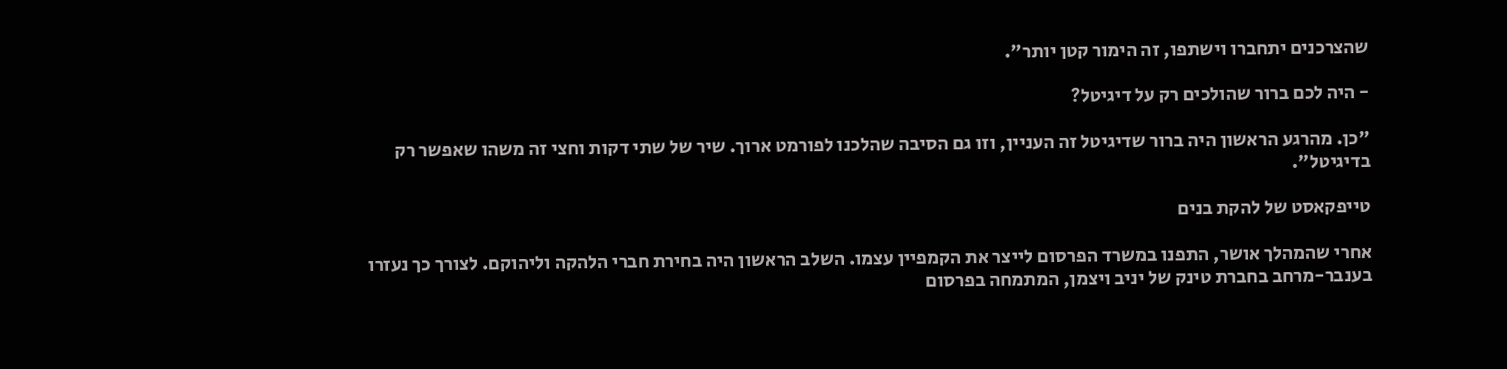שהצרכנים יתחברו וישתפו, זה הימור קטן יותר".

- היה לכם ברור שהולכים רק על דיגיטל?

"כן. מהרגע הראשון היה ברור שדיגיטל זה העניין, וזו גם הסיבה שהלכנו לפורמט ארוך. שיר של שתי דקות וחצי זה משהו שאפשר רק בדיגיטל".

טייפקאסט של להקת בנים

אחרי שהמהלך אושר, התפנו במשרד הפרסום לייצר את הקמפיין עצמו. השלב הראשון היה בחירת חברי הלהקה וליהוקם. לצורך כך נעזרו בענבר-מרחב בחברת טינק של יניב ויצמן, המתמחה בפרסום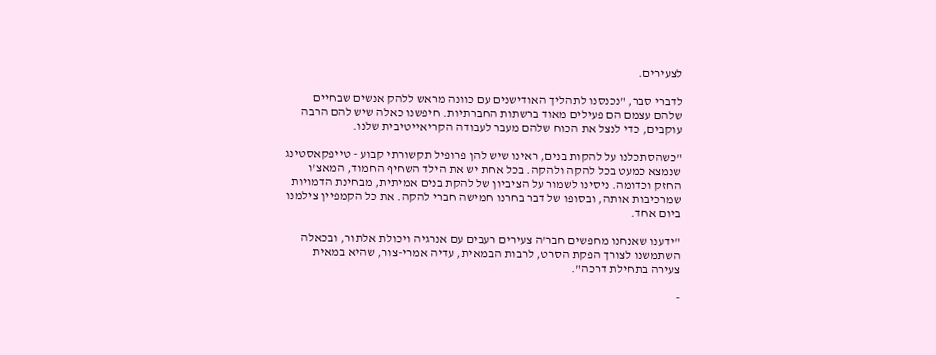לצעירים.

לדברי סבר, "נכנסנו לתהליך האודישנים עם כוונה מראש ללהק אנשים שבחיים שלהם עצמם הם פעילים מאוד ברשתות החברתיות. חיפשנו כאלה שיש להם הרבה עוקבים, כדי לנצל את הכוח שלהם מעבר לעבודה הקריאייטיבית שלנו.

"כשהסתכלנו על להקות בנים, ראינו שיש להן פרופיל תקשורתי קבוע - טייפקאסטינג שנמצא כמעט בכל להקה ולהקה. בכל אחת יש את הילד השחיף החמוד, המאצ'ו החזק וכדומה. ניסינו לשמור על הציביון של להקת בנים אמיתית, מבחינת הדמויות שמרכיבות אותה, ובסופו של דבר בחרנו חמישה חברי להקה. את כל הקמפיין צילמנו ביום אחד.

"ידענו שאנחנו מחפשים חבר'ה צעירים רעבים עם אנרגיה ויכולת אלתור, ובכאלה השתמשנו לצורך הפקת הסרט, לרבות הבמאית, עדיה אמרי-צור, שהיא במאית צעירה בתחילת דרכה".

-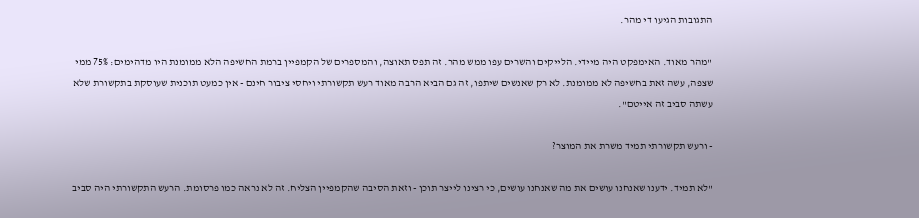התגובות הגיעו די מהר.

"מהר מאוד. האימפקט היה מיידי. הלייקים והשרים עפו ממש מהר. זה תפס תאוצה, והמספרים של הקמפיין ברמת החשיפה הלא ממומנת היו מדהימים: 75% ממי שצפה, עשה זאת בחשיפה לא ממומנת. לא רק שאנשים שיתפו, זה גם הביא הרבה מאוד רעש תקשורתי ויחסי ציבור חינם - אין כמעט תוכנית שעוסקת בתקשורת שלא עשתה סביב זה אייטם".

- ורעש תקשורתי תמיד משרת את המוצר?

"לא תמיד. ידענו שאנחנו עושים את מה שאנחנו עושים, כי רצינו לייצר תוכן - וזאת הסיבה שהקמפיין הצליח. זה לא נראה כמו פרסומת. הרעש התקשורתי היה סביב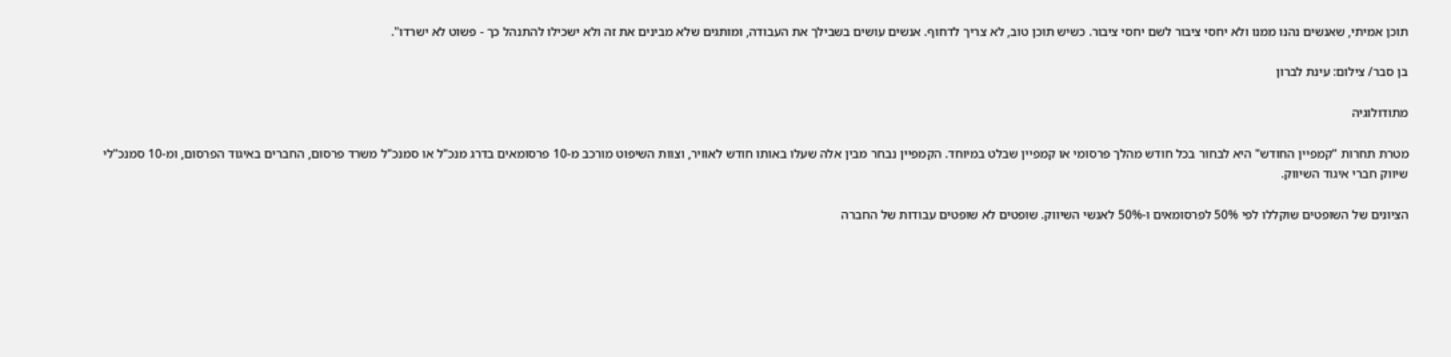תוכן אמיתי, שאנשים נהנו ממנו ולא יחסי ציבור לשם יחסי ציבור. כשיש תוכן טוב, לא צריך לדחוף. אנשים עושים בשבילך את העבודה, ומותגים שלא מבינים את זה ולא ישכילו להתנהל כך - פשוט לא ישרדו".

בן סבר/ צילום: עינת לברון

מתודולוגיה

מטרת תחרות "קמפיין החודש" היא לבחור בכל חודש מהלך פרסומי או קמפיין שבלט במיוחד. הקמפיין נבחר מבין אלה שעלו באותו חודש לאוויר, וצוות השיפוט מורכב מ-10 פרסומאים בדרג מנכ"ל או סמנכ"ל משרד פרסום, החברים באיגוד הפרסום, ומ-10 סמנכ"לי שיווק חברי איגוד השיווק.

הציונים של השופטים שוקללו לפי 50% לפרסומאים ו-50% לאנשי השיווק. שופטים לא שופטים עבודות של החברה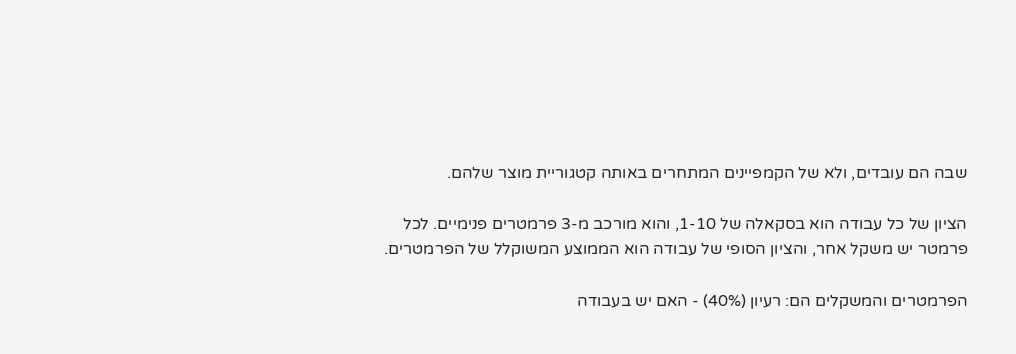שבה הם עובדים, ולא של הקמפיינים המתחרים באותה קטגוריית מוצר שלהם.

הציון של כל עבודה הוא בסקאלה של 1-10, והוא מורכב מ-3 פרמטרים פנימיים. לכל פרמטר יש משקל אחר, והציון הסופי של עבודה הוא הממוצע המשוקלל של הפרמטרים.

הפרמטרים והמשקלים הם: רעיון (40%) - האם יש בעבודה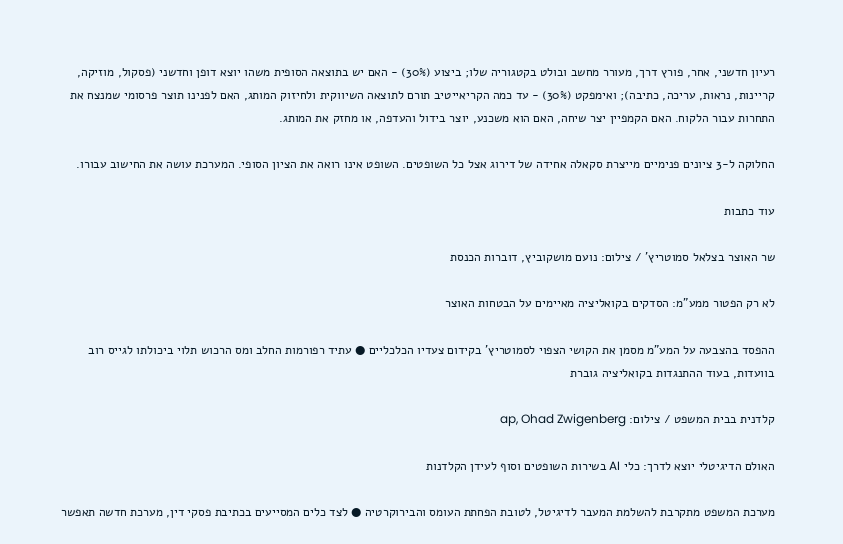רעיון חדשני, אחר, פורץ דרך, מעורר מחשב ובולט בקטגוריה שלו; ביצוע (30%) - האם יש בתוצאה הסופית משהו יוצא דופן וחדשני (פסקול, מוזיקה, קריינות, נראות, עריכה, כתיבה); ואימפקט (30%) - עד כמה הקריאייטיב תורם לתוצאה השיווקית ולחיזוק המותג, האם לפנינו תוצר פרסומי שמנצח את התחרות עבור הלקוח. האם הקמפיין יצר שיחה, האם הוא משכנע, יוצר בידול והעדפה, או מחזק את המותג.

החלוקה ל-3 ציונים פנימיים מייצרת סקאלה אחידה של דירוג אצל כל השופטים. השופט אינו רואה את הציון הסופי. המערכת עושה את החישוב עבורו.

עוד כתבות

שר האוצר בצלאל סמוטריץ' / צילום: נועם מושקוביץ, דוברות הכנסת

לא רק הפטור ממע"מ: הסדקים בקואליציה מאיימים על הבטחות האוצר

ההפסד בהצבעה על המע"מ מסמן את הקושי הצפוי לסמוטריץ' בקידום צעדיו הכלכליים ● עתיד רפורמות החלב ומס הרכוש תלוי ביכולתו לגייס רוב בוועדות, בעוד ההתנגדות בקואליציה גוברת

קלדנית בבית המשפט / צילום: ap, Ohad Zwigenberg

האולם הדיגיטלי יוצא לדרך: כלי AI בשירות השופטים וסוף לעידן הקלדנות

מערכת המשפט מתקרבת להשלמת המעבר לדיגיטל, לטובת הפחתת העומס והבירוקרטיה ● לצד כלים המסייעים בכתיבת פסקי דין, מערכת חדשה תאפשר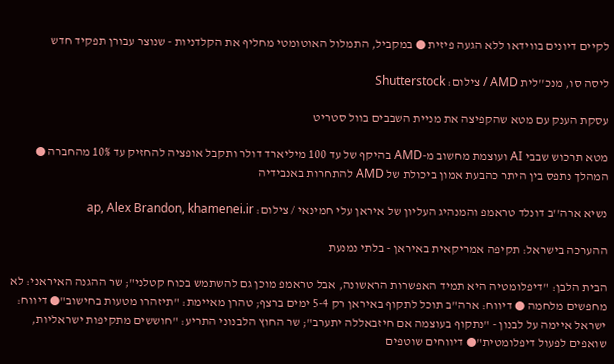לקיים דיונים בווידאו ללא הגעה פיזית ● במקביל, התמלול האוטומטי מחליף את הקלדניות - שנוצר עבורן תפקיד חדש

ליסה סו, מנכ''לית AMD / צילום: Shutterstock

עסקת הענק עם מטא שהקפיצה את מניית השבבים בוול סטריט

מטא תרכוש שבבי AI ועוצמת מחשוב מ-AMD בהיקף של עד 100 מיליארד דולר ותקבל אופציה להחזיק עד 10% מהחברה ● המהלך נתפס בין היתר כהבעת אמון ביכולת של AMD להתחרות באנבידיה

נשיא ארה''ב דונלד טראמפ והמנהיג העליון של איראן עלי חמינאי / צילום: ap, Alex Brandon, khamenei.ir

ההערכה בישראל: תקיפה אמריקאית באיראן - בלתי נמנעת

הבית הלבן: "דיפלומטיה היא תמיד האפשרות הראשונה, אבל טראמפ מוכן גם להשתמש בכוח קטלני"; שר ההגנה האיראני: לא מחפשים מלחמה ● דיווח: ארה"ב תוכל לתקוף באיראן רק 5-4 ימים ברצף; טהרן מאיימת: "תיזהרו מטעות בחישוב"● דיווח: ישראל איימה על לבנון - "נתקוף בעוצמה אם חיזבאללה יתערב"; שר החוץ הלבנוני התריע: "חוששים מתקיפות ישראליות, שואפים לפעול דיפלומטית"● דיווחים שוטפים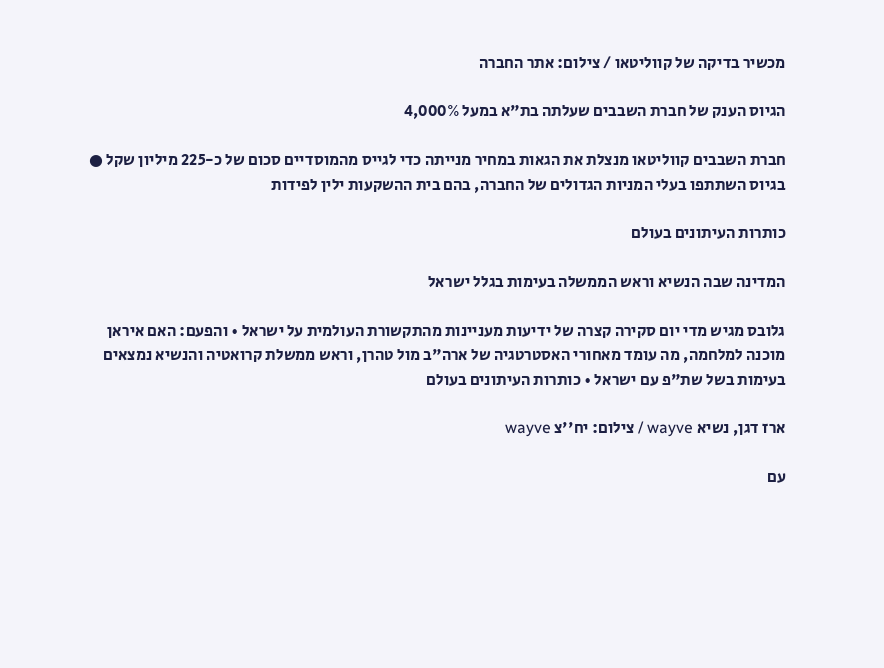מכשיר בדיקה של קווליטאו / צילום: אתר החברה

הגיוס הענק של חברת השבבים שעלתה בת"א במעל 4,000%

חברת השבבים קווליטאו מנצלת את הגאות במחיר מנייתה כדי לגייס מהמוסדיים סכום של כ-225 מיליון שקל ● בגיוס השתתפו בעלי המניות הגדולים של החברה, בהם בית ההשקעות ילין לפידות

כותרות העיתונים בעולם

המדינה שבה הנשיא וראש הממשלה בעימות בגלל ישראל

גלובס מגיש מדי יום סקירה קצרה של ידיעות מעניינות מהתקשורת העולמית על ישראל • והפעם: האם איראן מוכנה למלחמה, מה עומד מאחורי האסטרטגיה של ארה"ב מול טהרן, וראש ממשלת קרואטיה והנשיא נמצאים בעימות בשל שת"פ עם ישראל • כותרות העיתונים בעולם

ארז דגן, נשיא wayve / צילום: יח''צ wayve

עם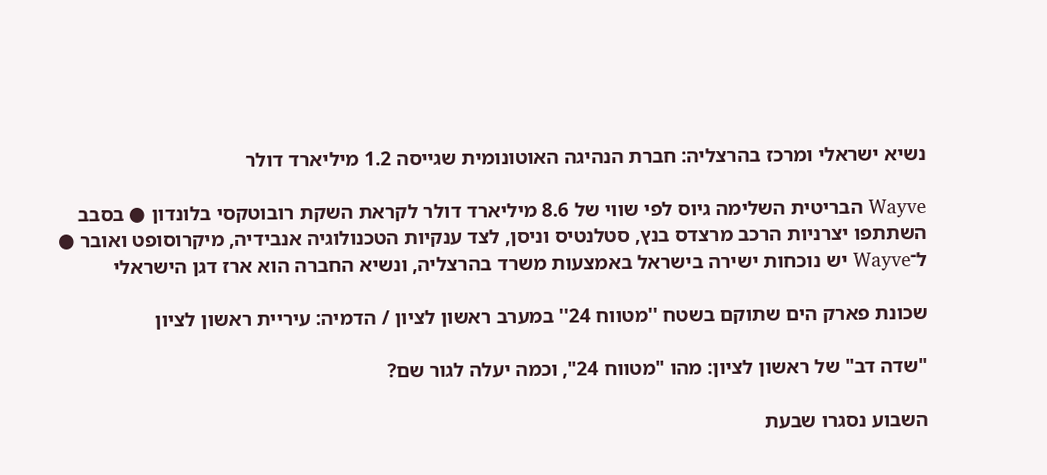נשיא ישראלי ומרכז בהרצליה: חברת הנהיגה האוטונומית שגייסה 1.2 מיליארד דולר

Wayve הבריטית השלימה גיוס לפי שווי של 8.6 מיליארד דולר לקראת השקת רובוטקסי בלונדון ● בסבב השתתפו יצרניות הרכב מרצדס בנץ, סטלנטיס וניסן, לצד ענקיות הטכנולוגיה אנבידיה, מיקרוסופט ואובר ● ל־Wayve יש נוכחות ישירה בישראל באמצעות משרד בהרצליה, ונשיא החברה הוא ארז דגן הישראלי

שכונת פארק הים שתוקם בשטח ''מטווח 24'' במערב ראשון לציון / הדמיה: עיריית ראשון לציון

"שדה דב" של ראשון לציון: מהו "מטווח 24", וכמה יעלה לגור שם?

השבוע נסגרו שבעת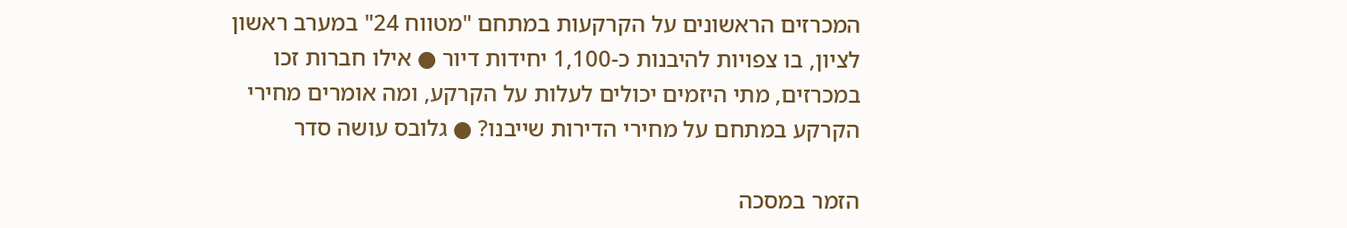המכרזים הראשונים על הקרקעות במתחם "מטווח 24" במערב ראשון לציון, בו צפויות להיבנות כ-1,100 יחידות דיור ● אילו חברות זכו במכרזים, מתי היזמים יכולים לעלות על הקרקע, ומה אומרים מחירי הקרקע במתחם על מחירי הדירות שייבנו? ● גלובס עושה סדר

הזמר במסכה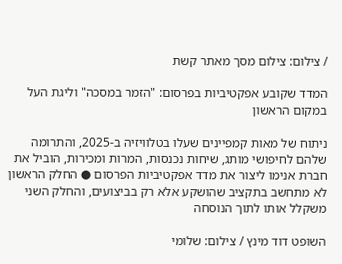/ צילום: צילום מסך מאתר קשת

המדד שקובע אפקטיביות בפרסום: "הזמר במסכה" וליגת העל במקום הראשון

ניתוח של מאות קמפיינים שעלו בטלוויזיה ב-2025, והתרומה שלהם לחיפושי מותג, שיחות נכנסות, המרות ומכירות, הוביל את חברת אנימו ליצור את מדד אפקטיביות הפרסום ● החלק הראשון לא מתחשב בתקציב שהושקע אלא רק בביצועים, והחלק השני משקלל אותו לתוך הנוסחה

השופט דוד מינץ / צילום: שלומי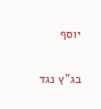יוסף

בג"ץ נגד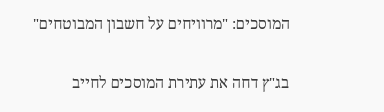המוסכים: "מרוויחים על חשבון המבוטחים"

בג"ץ דחה את עתירת המוסכים לחייב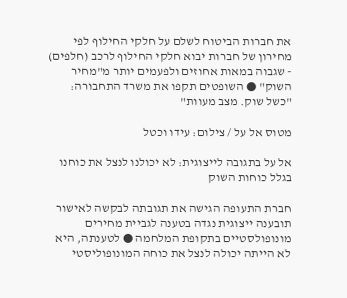את חברות הביטוח לשלם על חלקי החילוף לפי מחירון של חברות יבוא חלקי החילוף לרכב (חלפים) - שגבוה במאות אחוזים ולפעמים יותר מ"מחיר השוק" ● השופטים תקפו את משרד התחבורה: "כשל שוק. מצב מעוות"

מטוס אל על / צילום: עידו וכטל

אל על בתגובה לייצוגית: לא יכולנו לנצל את כוחנו בגלל כוחות השוק

חברת התעופה הגישה את תגובתה לבקשה לאישור תובענה ייצוגית נגדה בטענה לגביית מחירים מונופולסטיים בתקופת המלחמה ● לטענתה, היא לא הייתה יכולה לנצל את כוחה המונופוליסטי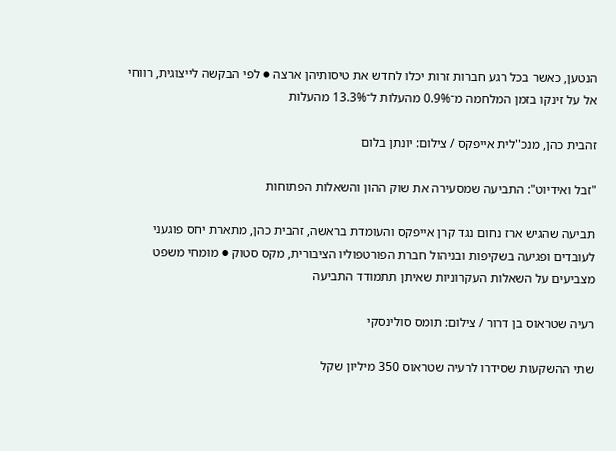הנטען, כאשר בכל רגע חברות זרות יכלו לחדש את טיסותיהן ארצה ● לפי הבקשה לייצוגית, רווחי אל על זינקו בזמן המלחמה מ־0.9% מהעלות ל־13.3% מהעלות

זהבית כהן, מנכ''לית אייפקס / צילום: יונתן בלום

"זבל ואידיוט": התביעה שמסעירה את שוק ההון והשאלות הפתוחות

תביעה שהגיש ארז נחום נגד קרן אייפקס והעומדת בראשה, זהבית כהן, מתארת יחס פוגעני לעובדים ופגיעה בשקיפות ובניהול חברת הפורטפוליו הציבורית, מקס סטוק ● מומחי משפט מצביעים על השאלות העקרוניות שאיתן תתמודד התביעה

רעיה שטראוס בן דרור / צילום: תומס סולינסקי

שתי ההשקעות שסידרו לרעיה שטראוס 350 מיליון שקל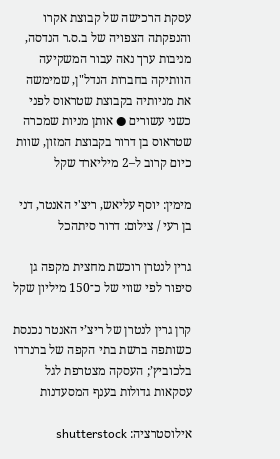עסקת הרכישה של קבוצת אקרו והנפקתה הצפויה של ב.ס.ר הנדסה, מניבות ערך נאה עבור המשקיעה הוותיקה בחברות הנדל"ן, שמימשה את מניותיה בקבוצת שטראוס לפני כשני עשורים ● אותן מניות שמכרה שטראוס בן דרור בקבוצת המזון, שוות כיום קרוב ל–2 מיליארד שקל

מימין: יוסף עליאש, ריצ'י האנטר, דני בן רעי / צילום: דרור סיתהכל

גרין לנטרן רוכשת מחצית מקפה גן סיפור לפי שווי של כ־150 מיליון שקל

קרן גרין לנטרן של ריצ’י האנטר נכנסת כשותפה ברשת בתי הקפה של ברנרדו בלכוביץ’; העסקה מצטרפת לגל עסקאות גדולות בענף המסעדנות

אילוסטרציה: shutterstock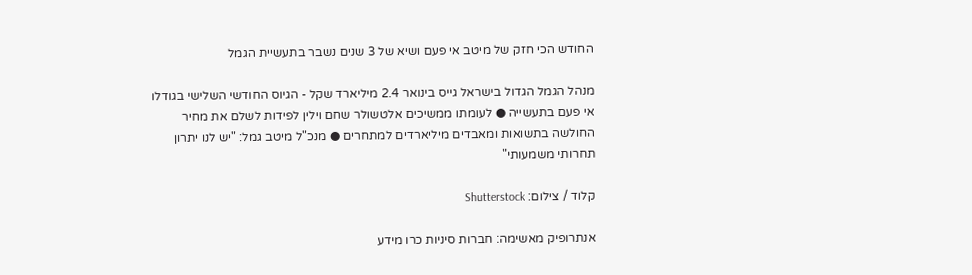החודש הכי חזק של מיטב אי פעם ושיא של 3 שנים נשבר בתעשיית הגמל

מנהל הגמל הגדול בישראל גייס בינואר 2.4 מיליארד שקל - הגיוס החודשי השלישי בגודלו אי פעם בתעשייה ● לעומתו ממשיכים אלטשולר שחם וילין לפידות לשלם את מחיר החולשה בתשואות ומאבדים מיליארדים למתחרים ● מנכ"ל מיטב גמל: "יש לנו יתרון תחרותי משמעותי"

קלוד / צילום: Shutterstock

אנתרופיק מאשימה: חברות סיניות כרו מידע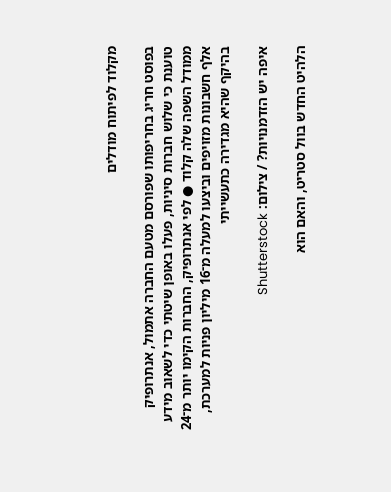מקלוד לפיתוח מודלים

בפוסט חריג בחריפותו שפורסם מטעם החברה אתמול, אנתרופיק טוענת כי שלוש חברות סיניות, פעלו באופן שיטתי כדי לשאוב מידע ממודל השפה שלה קלוד ● לפי אנתרופיק, החברות הקימו יותר מ־24 אלף חשבונות מזויפים וביצעו למעלה מ־16 מיליון פניות למערכת, בהיקף שהיא מגדירה כתעשייתי

איפה יש הזדמנויות? / צילום: Shutterstock

הלהיט החדש בוול סטריט, והאם הוא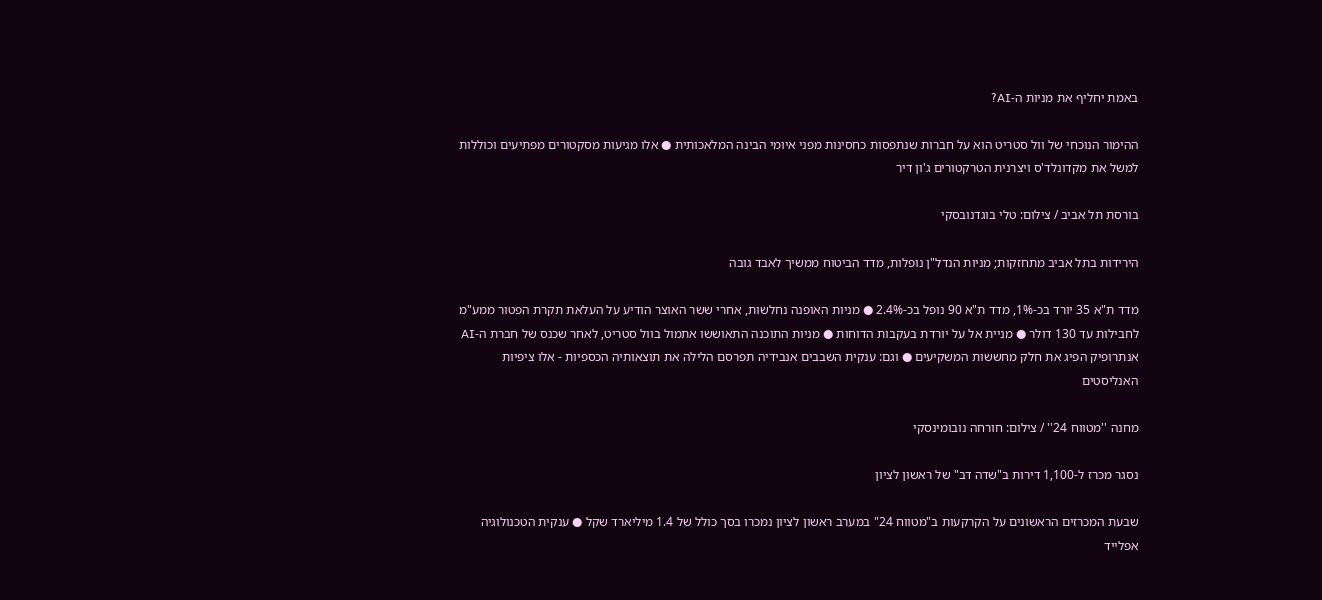באמת יחליף את מניות ה-AI?

ההימור הנוכחי של וול סטריט הוא על חברות שנתפסות כחסינות מפני איומי הבינה המלאכותית ● אלו מגיעות מסקטורים מפתיעים וכוללות למשל את מקדונלד'ס ויצרנית הטרקטורים ג'ון דיר

בורסת תל אביב / צילום: טלי בוגדנובסקי

הירידות בתל אביב מתחזקות; מניות הנדל"ן נופלות, מדד הביטוח ממשיך לאבד גובה

מדד ת"א 35 יורד בכ-1%, מדד ת"א 90 נופל בכ-2.4% ● מניות האופנה נחלשות, אחרי ששר האוצר הודיע על העלאת תקרת הפטור ממע"מ לחבילות עד 130 דולר ● מניית אל על יורדת בעקבות הדוחות ● מניות התוכנה התאוששו אתמול בוול סטריט, לאחר שכנס של חברת ה-AI אנתרופיק הפיג את חלק מחששות המשקיעים ● וגם: ענקית השבבים אנבידיה תפרסם הלילה את תוצאותיה הכספיות - אלו ציפיות האנליסטים

מחנה ''מטווח 24'' / צילום: חורחה נובומינסקי

נסגר מכרז ל-1,100 דירות ב"שדה דב" של ראשון לציון

שבעת המכרזים הראשונים על הקרקעות ב"מטווח 24" במערב ראשון לציון נמכרו בסך כולל של 1.4 מיליארד שקל ● ענקית הטכנולוגיה אפלייד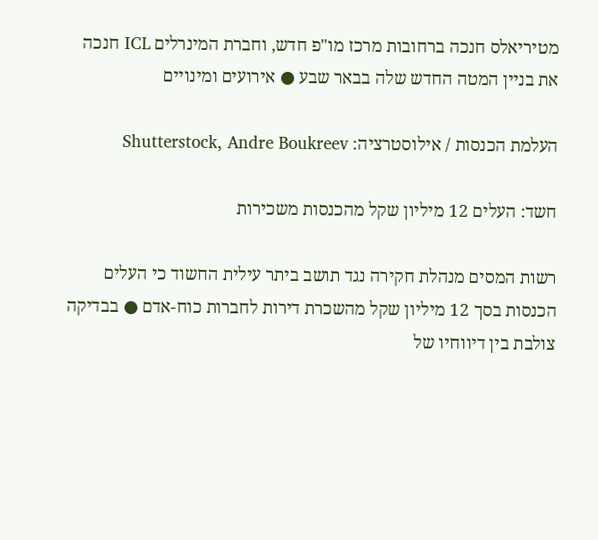מטיריאלס חנכה ברחובות מרכז מו"פ חדש, וחברת המינרלים ICL חנכה את בניין המטה החדש שלה בבאר שבע ● אירועים ומינויים

העלמת הכנסות / אילוסטרציה: Shutterstock, Andre Boukreev

חשד: העלים 12 מיליון שקל מהכנסות משכירות

רשות המסים מנהלת חקירה נגד תושב ביתר עילית החשוד כי העלים הכנסות בסך 12 מיליון שקל מהשכרת דירות לחברות כוח-אדם ● בבדיקה צולבת בין דיווחיו של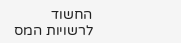החשוד לרשויות המס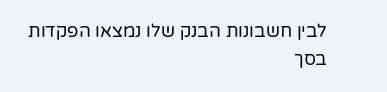לבין חשבונות הבנק שלו נמצאו הפקדות בסך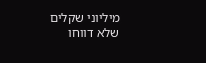מיליוני שקלים שלא דווחו